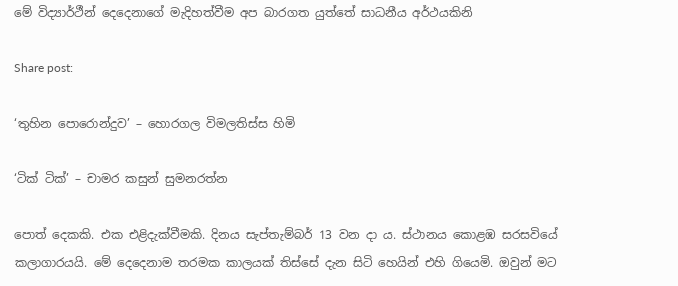මේ විද්‍යාර්ථීන් දෙදෙනාගේ මැදිහත්වීම අප බාරගත යුත්තේ සාධනීය අර්ථයකිනි

Share post:

‘තුහින පොරොන්දුව’ – හොරගල විමලතිස්ස හිමි

‘ටික් ටික්’ – චාමර කසුන් සුමනරත්න

පොත් දෙකකි. එක එළිදැක්වීමකි. දිනය සැප්තැම්බර් 13 වන දා ය. ස්ථානය කොළඹ සරසවියේ කලාගාරයයි. මේ දෙදෙනාම තරමක කාලයක් තිස්සේ දැන සිටි හෙයින් එහි ගියෙමි. ඔවුන් මට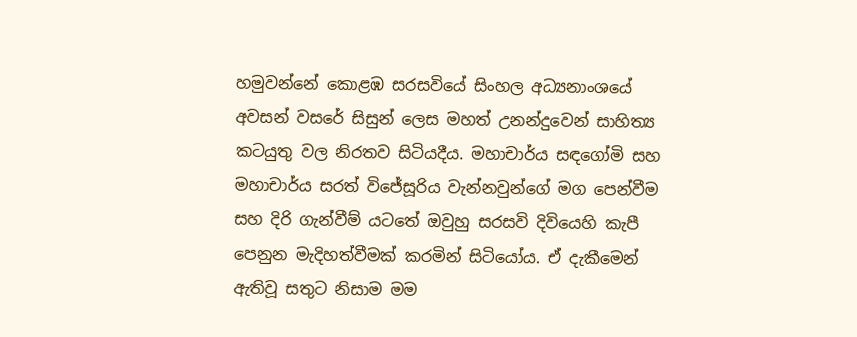හමුවන්නේ කොළඹ සරසවියේ සිංහල අධ්‍යනාංශයේ අවසන් වසරේ සිසුන් ලෙස මහත් උනන්දුවෙන් සාහිත්‍ය කටයුතු වල නිරතව සිටියදීය. මහාචාර්ය සඳගෝමි සහ මහාචාර්ය සරත් විජේසූරිය වැන්නවුන්ගේ මග පෙන්වීම සහ දිරි ගැන්වීම් යටතේ ඔවුහු සරසවි දිවියෙහි කැපී පෙනුන මැදිහත්වීමක් කරමින් සිටියෝය. ඒ දැකීමෙන් ඇතිවූ සතුට නිසාම මම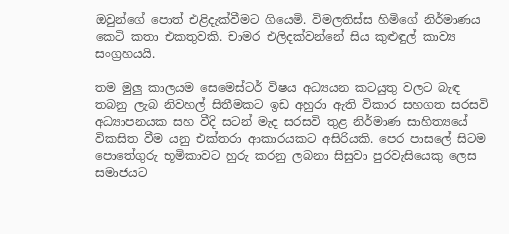ඔවුන්ගේ පොත් එළිදැක්වීමට ගියෙමි. විමලතිස්ස හිමිගේ නිර්මාණය කෙටි කතා එකතුවකි. චාමර එලිදක්වන්නේ සිය කුළුඳුල් කාව්‍ය සංග්‍රහයයි.

තම මුලු කාලයම සෙමෙස්ටර් විෂය අධ්‍යයන කටයුතු වලට බැඳ තබනු ලැබ නිවහල් සිතීමකට ඉඩ අහුරා ඇති විකාර සහගත සරසවි අධ්‍යාපනයක සහ වීදි සටන් මැද සරසවි තුළ නිර්මාණ සාහිත්‍යයේ විකසිත වීම යනු එක්තරා ආකාරයකට අසිරියකි. පෙර පාසලේ සිටම පොතේගුරු භූමිකාවට හුරු කරනු ලබනා සිසුවා පුරවැසියෙකු ලෙස සමාජයට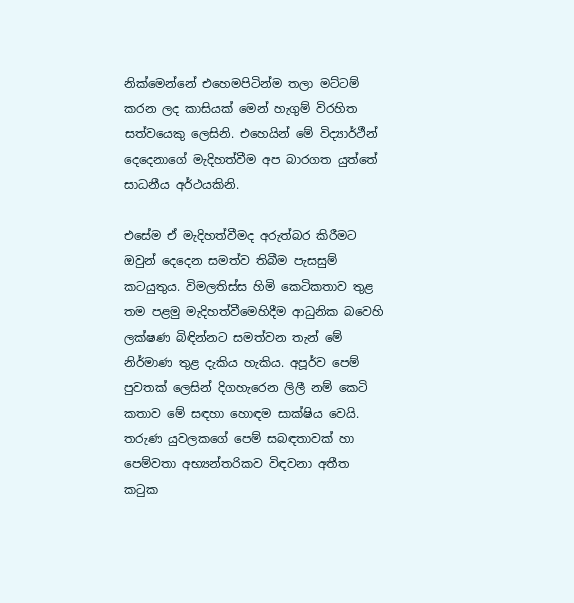නික්මෙන්නේ එහෙමපිටින්ම තලා මට්ටම් කරන ලද කාසියක් මෙන් හැගුම් විරහිත සත්වයෙකු ලෙසිනි. එහෙයින් මේ විද්‍යාර්ථීන් දෙදෙනාගේ මැදිහත්වීම අප බාරගත යුත්තේ සාධනීය අර්ථයකිනි.

එසේම ඒ මැදිහත්වීමද අරුත්බර කිරීමට ඔවුන් දෙදෙන සමත්ව තිබීම පැසසුම් කටයුතුය. විමලතිස්ස හිමි කෙටිකතාව තුළ තම පළමු මැදිහත්වීමෙහිදීම ආධුනික බවෙහි ලක්ෂණ බිඳින්නට සමත්වන තැන් මේ නිර්මාණ තුළ දැකිය හැකිය. අපූර්ව පෙම් පුවතක් ලෙසින් දිගහැරෙන ලිලී නම් කෙටි කතාව මේ සඳහා හොඳම සාක්ෂිය වෙයි. තරුණ යුවලකගේ පෙම් සබඳතාවක් හා පෙම්වතා අභ්‍යන්තරිකව විඳවනා අතීත කටුක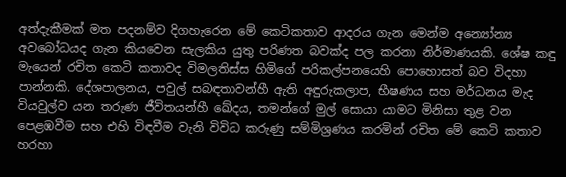අත්දැකීමක් මත පදනම්ව දිගහැරෙන මේ කෙටිකතාව ආදරය ගැන මෙන්ම අන්‍යෝන්‍ය අවබෝධයද ගැන කියවෙන සැලකිය යුතු පරිණත බවක්ද පල කරනා නිර්මාණයකි. ශේෂ කඳු මැයෙන් රචිත කෙටි කතාවද විමලතිස්ස හිමිගේ පරිකල්පනයෙහි පොහොසත් බව විදහා පාන්නකි. දේශපාලනය, පවුල් සබඳතාවන්හී ඇති අඳුරුකලාප, භීෂණය සහ මර්ධනය මැද වියවුල්ව යන තරුණ ජීවිතයන්හී ඛේදය, තමන්ගේ මුල් සොයා යාමට මිනිසා තුළ වන පෙළඹවීම සහ එහි විඳවීම වැනි විවිධ කරුණු සම්මිශ්‍රණය කරමින් රචිත මේ කෙටි කතාව හරහා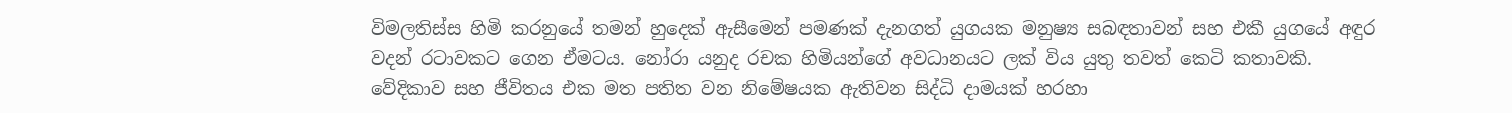විමලතිස්ස හිමි කරනුයේ තමන් හුදෙක් ඇසීමෙන් පමණක් දැනගත් යුගයක මනුෂ්‍ය සබඳතාවන් සහ එකී යුගයේ අඳුර වදන් රටාවකට ගෙන ඒමටය. නෝරා යනුද රචක හිමියන්ගේ අවධානයට ලක් විය යුතු තවත් කෙටි කතාවකි. වේදිකාව සහ ජීවිතය එක මත පතිත වන නිමේෂයක ඇතිවන සිද්ධි දාමයක් හරහා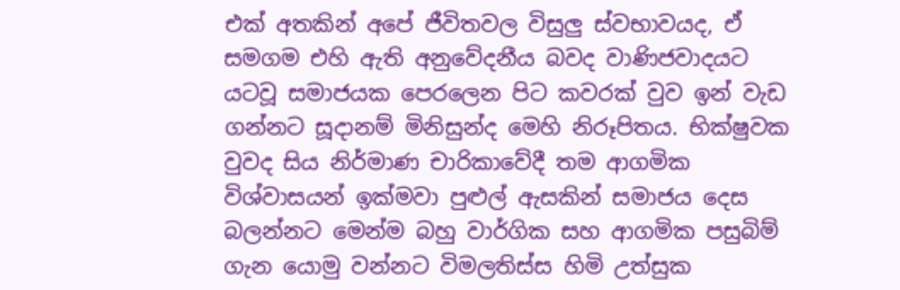එක් අතකින් අපේ ජීවිතවල විසුලු ස්වභාවයද, ඒ සමගම එහි ඇති අනුවේදනීය බවද වාණිජවාදයට යටවූ සමාජයක පෙරලෙන පිට කවරක් වුව ඉන් වැඩ ගන්නට සූදානම් මිනිසුන්ද මෙහි නිරූපිතය. භික්ෂුවක වුවද සිය නිර්මාණ චාරිකාවේදී තම ආගමික විශ්වාසයන් ඉක්මවා පුළුල් ඇසකින් සමාජය දෙස බලන්නට මෙන්ම බහු වාර්ගික සහ ආගමික පසුබිම් ගැන යොමු වන්නට විමලතිස්ස හිමි උත්සුක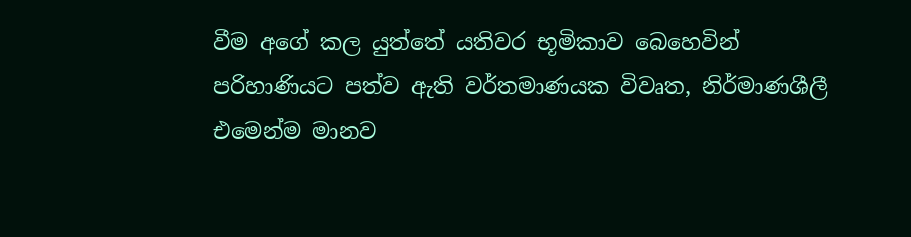වීම අගේ කල යුත්තේ යතිවර භූමිකාව බෙහෙවින් පරිහාණියට පත්ව ඇති වර්තමාණයක විවෘත, නිර්මාණශීලී එමෙන්ම මානව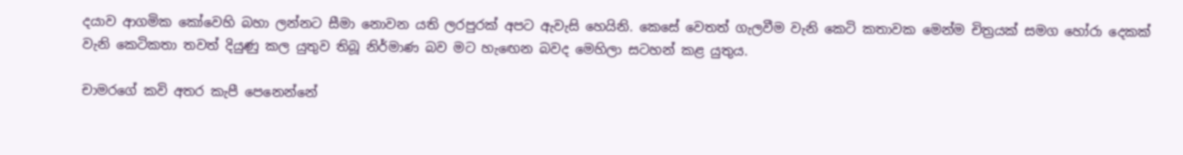දයාව ආගමික කෝවෙහි බහා ලන්නට සීමා නොවන යති ලරපුරක් අපට ඇවැසි හෙයිනි. කෙසේ වෙතත් ගැලවීම වැනි කෙටි කතාවක මෙන්ම චිත්‍රයක් සමග හෝරා දෙකක් වැනි කෙටිකතා තවත් දියුණු කල යුතුව තිබූ නිර්මාණ බව මට හැඟෙන බවද මෙහිලා සටහන් කළ යුතුය.

චාමරගේ කවි අතර කැපී පෙනෙන්නේ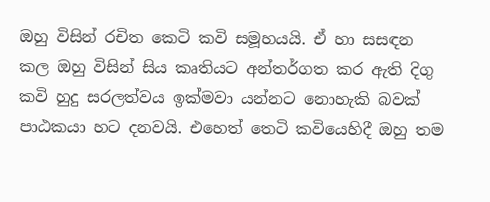ඔහු විසින් රචිත කෙටි කවි සමූහයයි. ඒ හා සසඳන කල ඔහු විසින් සිය කෘතියට අන්තර්ගත කර ඇති දිගු කවි හුදු සරලත්වය ඉක්මවා යන්නට නොහැකි බවක් පාඨකයා හට දනවයි. එහෙත් තෙටි කවියෙහිදී ඔහු තම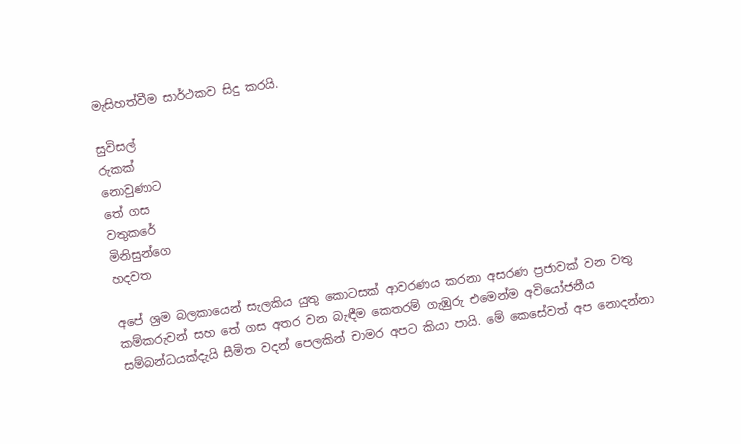මැසිහත්වීම සාර්ථකව සිදු කරයි.

සුවිසල්
රුකක්
නොවුණාට
තේ ගස
වතුකරේ
මිනිසුන්ගෙ
හදවත

අපේ ශ්‍රම බලකායෙන් සැලකිය යුතු කොටසක් ආවරණය කරනා අසරණ ප්‍රජාවක් වන වතු කම්කරුවන් සහ තේ ගස අතර වන බැඳීම කෙතරම් ගැඹුරු එමෙන්ම අවියෝජනීය සම්බන්ධයක්දැයි සීමිත වදන් පෙලකින් චාමර අපට කියා පායි. මේ කෙසේවත් අප නොදන්නා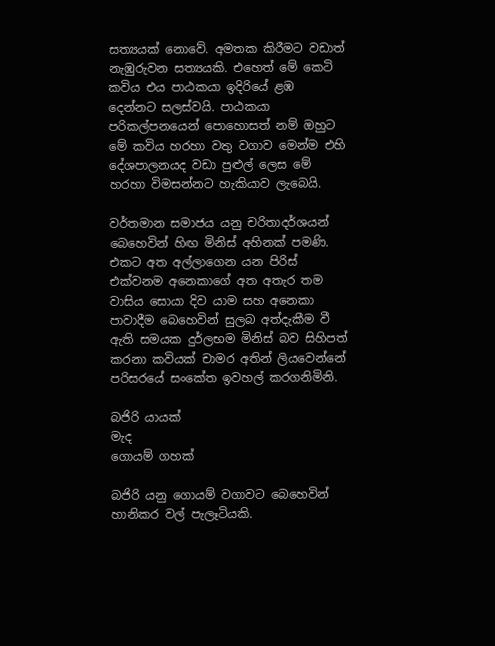සත්‍යයක් නොවේ. අමතක කිරීමට වඩාත් නැඹුරුවන සත්‍යයකි. එහෙත් මේ කෙටි කවිය එය පාඨකයා ඉදිරියේ ළඹ දෙන්නට සලස්වයි. පාඨකයා පරිකල්පනයෙන් පොහොසත් නම් ඔහුට මේ කවිය හරහා වතු වගාව මෙන්ම එහි දේශපාලනයද වඩා පුළුල් ලෙස මේ හරහා විමසන්නට හැකියාව ලැබෙයි.

වර්තමාන සමාජය යනු චරිතාදර්ශයන් බෙහෙවින් හිඟ මිනිස් අහිනක් පමණි. එකට අත අල්ලාගෙන යන පිරිස් එක්වනම අනෙකාගේ අත අතැර තම වාසිය සොයා දිව යාම සහ අනෙකා පාවාදීම බෙහෙවින් සුලබ අත්දැකීම වී ඇති සමයක දුර්ලභම මිනිස් බව සිහිපත් කරනා කවියක් චාමර අතින් ලියවෙන්නේ පරිසරයේ සංකේත ඉවහල් කරගනිමිනි.

බජිරි යායක්
මැද
ගොයම් ගහක්

බජිරි යනු ගොයම් වගාවට බෙහෙවින් හානිකර වල් පැලෑටියකි.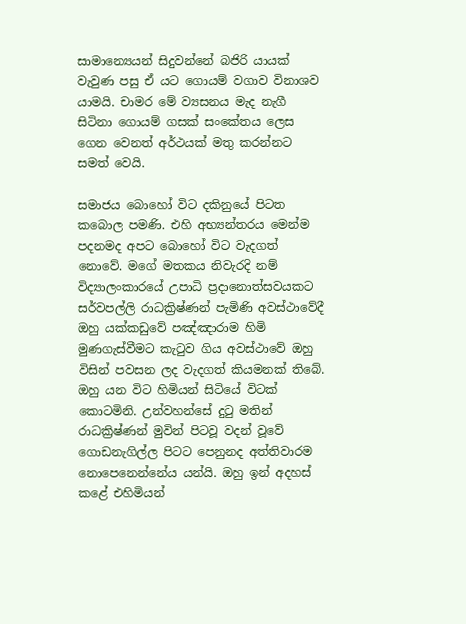සාමාන්‍යෙයන් සිදුවන්නේ බජිරි යායක් වැවුණ පසු ඒ යට ගොයම් වගාව විනාශව යාමයි. චාමර මේ ව්‍යසනය මැද නැගී සිටිනා ගොයම් ගසක් සංකේතය ලෙස ගෙන වෙනත් අර්ථයක් මතු කරන්නට සමත් වෙයි.

සමාජය බොහෝ විට දකිනුයේ පිටත කබොල පමණි. එහි අභ්‍යන්තරය මෙන්ම පදනමද අපට බොහෝ විට වැදගත් නොවේ. මගේ මතකය නිවැරදි නම් විද්‍යාලංකාරයේ උපාධි ප්‍රදානොත්සවයකට සර්වපල්ලි රාධක්‍රිෂ්ණන් පැමිණි අවස්ථාවේදී ඔහු යක්කඩුවේ පඤ්ඤාරාම හිමි මුණගැස්වීමට කැටුව ගිය අවස්ථාවේ ඔහු විසින් පවසන ලද වැදගත් කියමනක් තිබේ. ඔහු යන විට හිමියන් සිටියේ විටක් කොටමිනි. උන්වහන්සේ දුටු මතින් රාධක්‍රිෂ්ණන් මුවින් පිටවූ වදන් වූවේ ගොඩනැගිල්ල පිටට පෙනුනද අත්තිවාරම නොපෙනෙන්නේය යන්යි. ඔහු ඉන් අදහස් කළේ එහිමියන්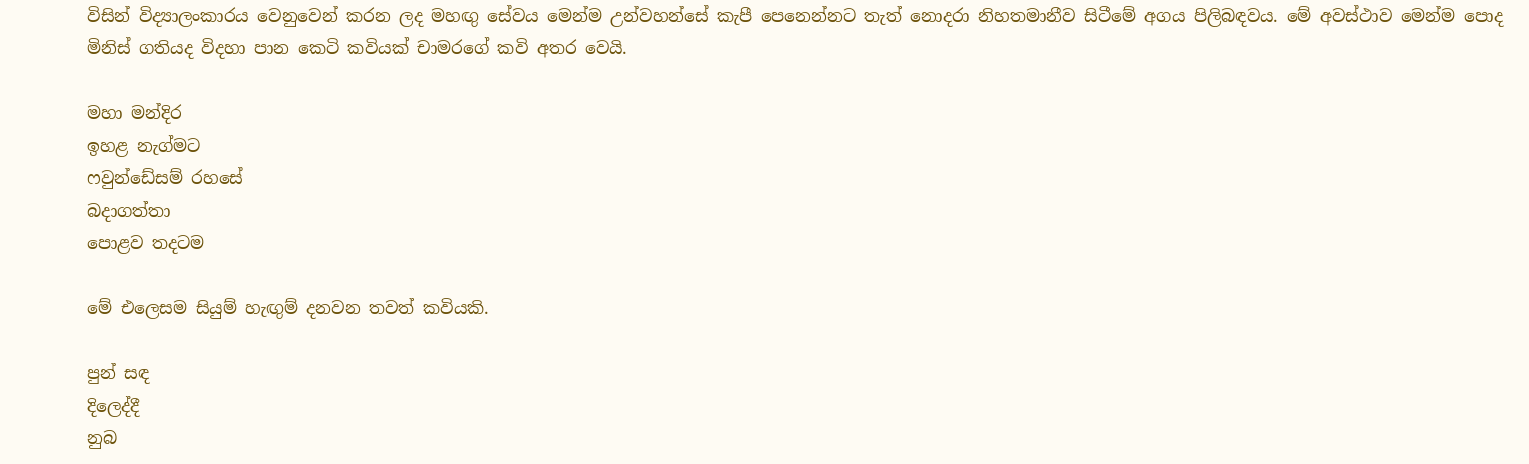විසින් විද්‍යාලංකාරය වෙනුවෙන් කරන ලද මහඟු සේවය මෙන්ම උන්වහන්සේ කැපී පෙනෙන්නට තැත් නොදරා නිහතමානීව සිටීමේ අගය පිලිබඳවය. මේ අවස්ථාව මෙන්ම පොද මිනිස් ගතියද විදහා පාන කෙටි කවියක් චාමරගේ කවි අතර වෙයි.

මහා මන්දිර
ඉහළ නැග්මට
ෆවුන්ඩේසම් රහසේ
බදාගත්තා
පොළව තදටම

මේ එලෙසම සියුම් හැඟුම් දනවන තවත් කවියකි.

පුන් සඳ
දිලෙද්දී
නුබ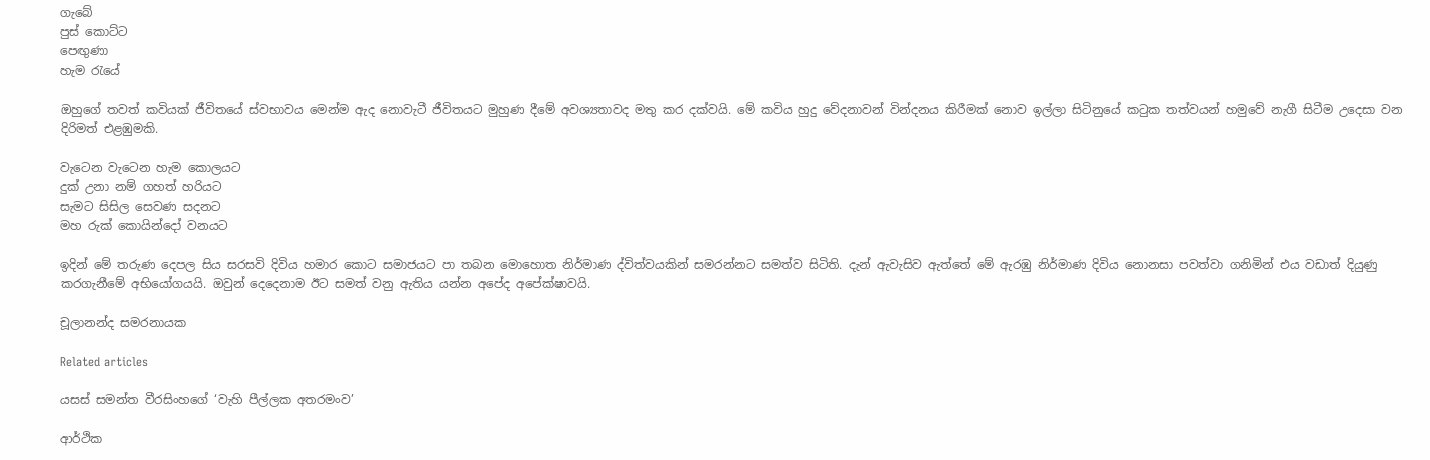ගැබේ
පුස් කොට්ට
පෙඟුණා
හැම රැයේ

ඔහුගේ තවත් කවියක් ජීවිතයේ ස්වභාවය මෙන්ම ඇද නොවැටී ජීවිතයට මුහුණ දීමේ අවශ්‍යතාවද මතු කර දක්වයි. මේ කවිය හුදු වේදනාවන් වින්දනය කිරීමක් නොව ඉල්ලා සිටිනුයේ කටුක තත්වයන් හමුවේ නැගී සිටීම උදෙසා වන දිරිමත් එළඹුමකි.

වැටෙන වැටෙන හැම කොලයට
දුක් උනා නම් ගහත් හරියට
සැමට සිසිල සෙවණ සදනට
මහ රුක් කොයින්දෝ වනයට

ඉදින් මේ තරුණ දෙපල සිය සරසවි දිවිය හමාර කොට සමාජයට පා තබන මොහොත නිර්මාණ ද්විත්වයකින් සමරන්නට සමත්ව සිටිති. දැන් ඇවැසිව ඇත්තේ මේ ඇරඹු නිර්මාණ දිවිය නොනසා පවත්වා ගනිමින් එය වඩාත් දියුණු කරගැනීමේ අභියෝගයයි. ඔවුන් දෙදෙනාම ඊට සමත් වනු ඇතිය යන්න අපේද අපේක්ෂාවයි.

චූලානන්ද සමරනායක

Related articles

යසස් සමන්ත වීරසිංහගේ ‘වැහි පීල්ලක අතරමංව’

ආර්ථික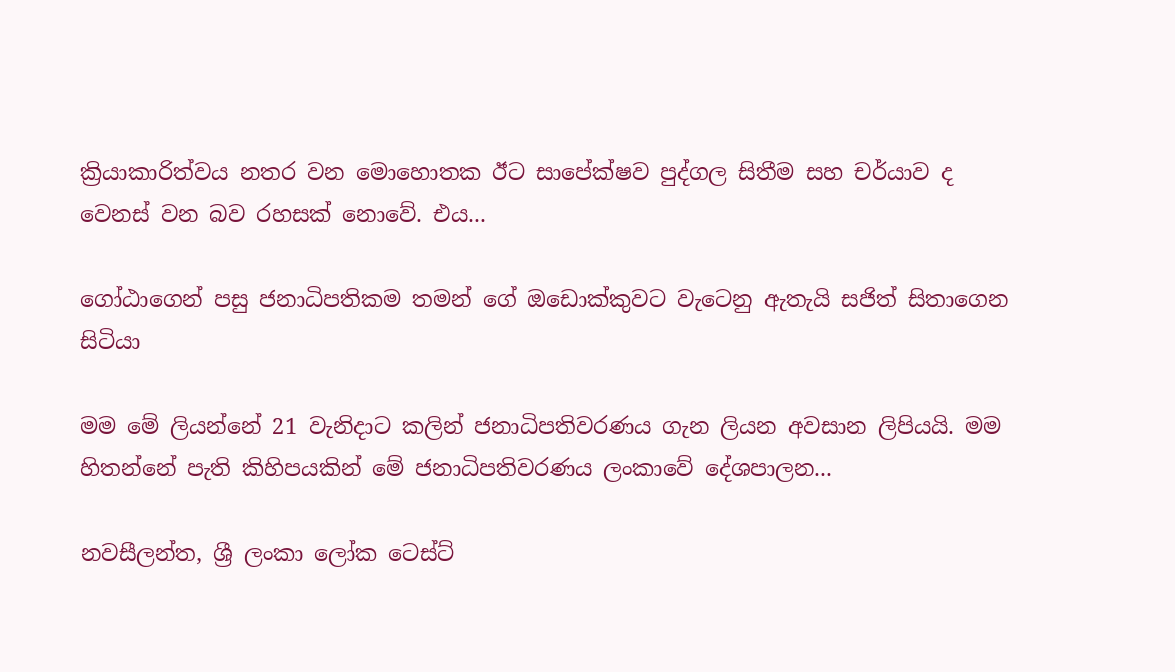ක්‍රියාකාරිත්වය නතර වන මොහොතක ඊට සාපේක්ෂව පුද්ගල සිතීම සහ චර්යාව ද වෙනස් වන බව රහසක් නොවේ. එය...

ගෝඨාගෙන් පසු ජනාධිපතිකම තමන් ගේ ඔඩොක්කුවට වැටෙනු ඇතැයි සජිත් සිතාගෙන සිටියා

මම මේ ලියන්නේ 21 වැනිදාට කලින් ජනාධිපතිවරණය ගැන ලියන අවසාන ලිපියයි. මම හිතන්නේ පැති කිහිපයකින් මේ ජනාධිපතිවරණය ලංකාවේ දේශපාලන...

නවසීලන්ත, ශ්‍රී ලංකා ලෝක ටෙස්ට්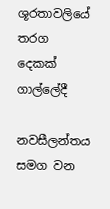ශූරතාවලියේ තරග දෙකක් ගාල්ලේදී

නවසීලන්තය සමග වන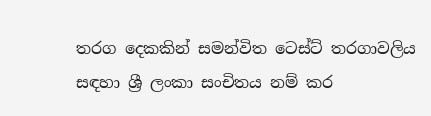තරග දෙකකින් සමන්විත ටෙස්ට් තරගාවලිය සඳහා ශ්‍රී ලංකා සංචිතය නම් කර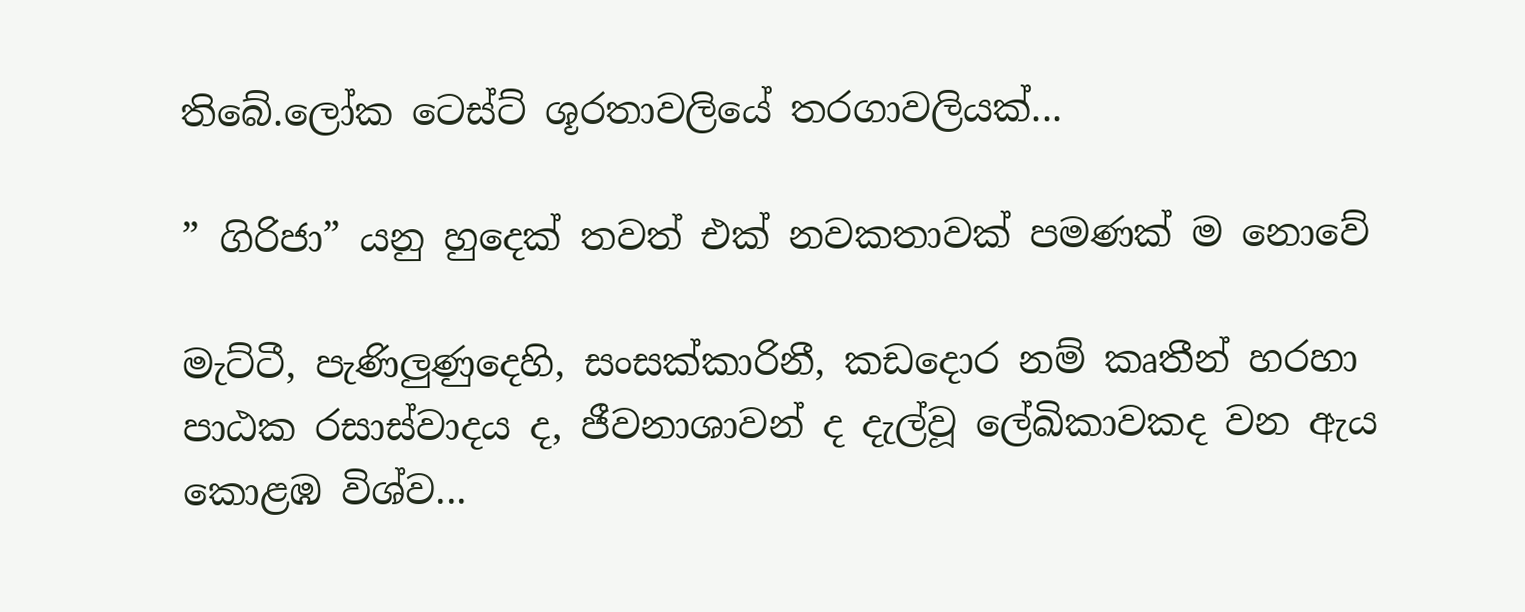තිබේ.ලෝක ටෙස්ට් ශූරතාවලියේ තරගාවලියක්...

” ගිරිජා” යනු හුදෙක් තවත් එක් නවකතාවක් පමණක් ම නොවේ

මැට්ටී, පැණිලුණුදෙහි, සංසක්කාරිනී, කඩදොර නම් කෘතීන් හරහා පාඨක රසාස්වාදය ද, ජීවනාශාවන් ද දැල්වූ ලේඛිකාවකද වන ඇය කොළඹ විශ්ව...